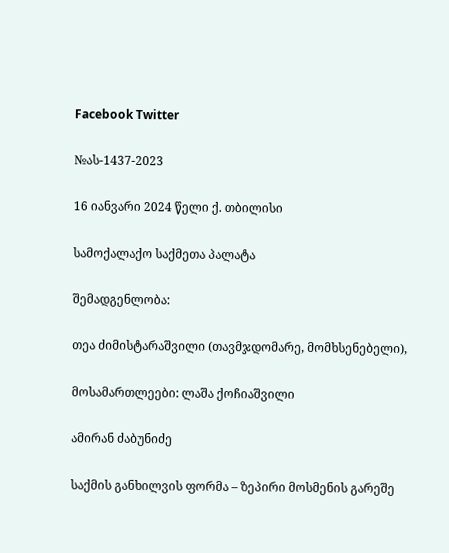Facebook Twitter

№ას-1437-2023

16 იანვარი 2024 წელი ქ. თბილისი

სამოქალაქო საქმეთა პალატა

შემადგენლობა:

თეა ძიმისტარაშვილი (თავმჯდომარე, მომხსენებელი),

მოსამართლეები: ლაშა ქოჩიაშვილი

ამირან ძაბუნიძე

საქმის განხილვის ფორმა – ზეპირი მოსმენის გარეშე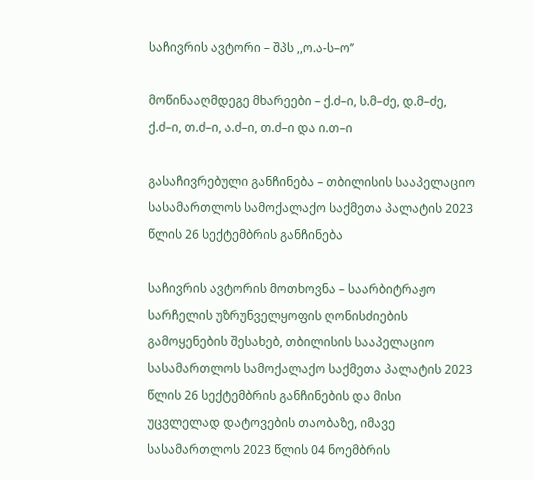საჩივრის ავტორი – შპს ,,ო.ა-ს–ო’’

მოწინააღმდეგე მხარეები – ქ.ძ–ი, ს.მ–ძე, დ.მ–ძე, ქ.ძ–ი, თ.ძ–ი, ა.ძ–ი, თ.ძ–ი და ი.თ–ი

გასაჩივრებული განჩინება – თბილისის სააპელაციო სასამართლოს სამოქალაქო საქმეთა პალატის 2023 წლის 26 სექტემბრის განჩინება

საჩივრის ავტორის მოთხოვნა – საარბიტრაჟო სარჩელის უზრუნველყოფის ღონისძიების გამოყენების შესახებ, თბილისის სააპელაციო სასამართლოს სამოქალაქო საქმეთა პალატის 2023 წლის 26 სექტემბრის განჩინების და მისი უცვლელად დატოვების თაობაზე, იმავე სასამართლოს 2023 წლის 04 ნოემბრის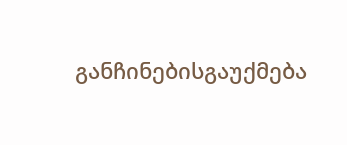განჩინებისგაუქმება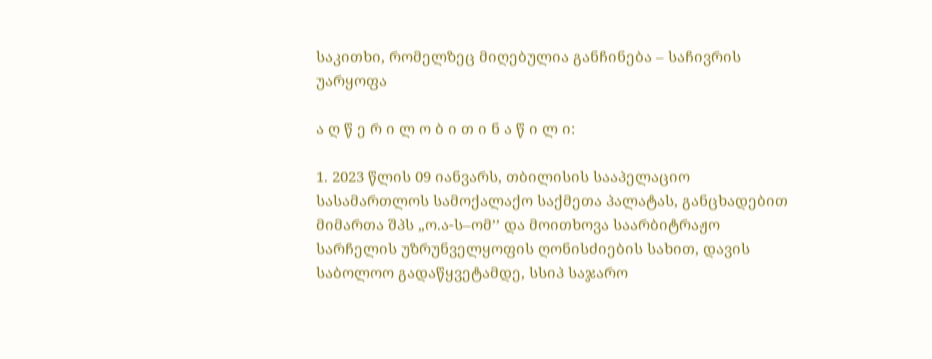საკითხი, რომელზეც მიღებულია განჩინება – საჩივრის უარყოფა

ა ღ წ ე რ ი ლ ო ბ ი თ ი ნ ა წ ი ლ ი:

1. 2023 წლის 09 იანვარს, თბილისის სააპელაციო სასამართლოს სამოქალაქო საქმეთა პალატას, განცხადებით მიმართა შპს „ო.ა-ს–ომ’’ და მოითხოვა საარბიტრაჟო სარჩელის უზრუნველყოფის ღონისძიების სახით, დავის საბოლოო გადაწყვეტამდე, სსიპ საჯარო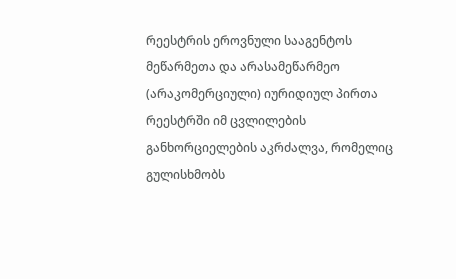რეესტრის ეროვნული სააგენტოს მეწარმეთა და არასამეწარმეო (არაკომერციული) იურიდიულ პირთა რეესტრში იმ ცვლილების განხორციელების აკრძალვა, რომელიც გულისხმობს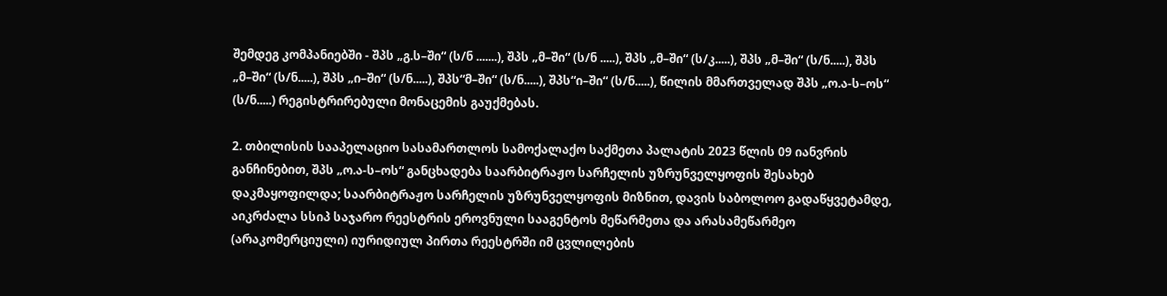შემდეგ კომპანიებში - შპს „გ.ს–ში“ (ს/ნ .......), შპს „მ–ში“ (ს/ნ .....), შპს „მ–ში“ (ს/კ.....), შპს „მ–ში“ (ს/ნ.....), შპს „მ–ში“ (ს/ნ.....), შპს „ი–ში“ (ს/ნ.....), შპს“მ–ში“ (ს/ნ.....), შპს“ი–ში“ (ს/ნ.....), წილის მმართველად შპს „ო.ა-ს–ოს“ (ს/ნ.....) რეგისტრირებული მონაცემის გაუქმებას.

2. თბილისის სააპელაციო სასამართლოს სამოქალაქო საქმეთა პალატის 2023 წლის 09 იანვრის განჩინებით, შპს „ო.ა-ს–ოს“ განცხადება საარბიტრაჟო სარჩელის უზრუნველყოფის შესახებ დაკმაყოფილდა; საარბიტრაჟო სარჩელის უზრუნველყოფის მიზნით, დავის საბოლოო გადაწყვეტამდე, აიკრძალა სსიპ საჯარო რეესტრის ეროვნული სააგენტოს მეწარმეთა და არასამეწარმეო (არაკომერციული) იურიდიულ პირთა რეესტრში იმ ცვლილების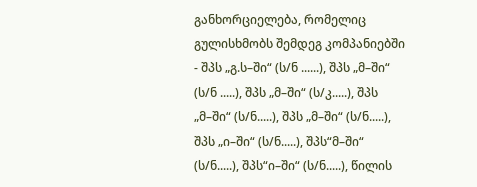განხორციელება, რომელიც გულისხმობს შემდეგ კომპანიებში - შპს „გ.ს–ში“ (ს/ნ ......), შპს „მ–ში“ (ს/ნ .....), შპს „მ–ში“ (ს/კ.....), შპს „მ–ში“ (ს/ნ.....), შპს „მ–ში“ (ს/ნ.....), შპს „ი–ში“ (ს/ნ.....), შპს“მ–ში“ (ს/ნ.....), შპს“ი–ში“ (ს/ნ.....), წილის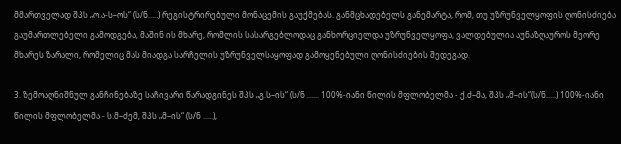მმართველად შპს „ო.ა-ს–ოს“ (ს/ნ.....) რეგისტრირებული მონაცემის გაუქმებას. განმცხადებელს განემარტა, რომ, თუ უზრუნველყოფის ღონისძიება გაუმართლებელი გამოდგება, მაშინ ის მხარე, რომლის სასარგებლოდაც განხორციელდა უზრუნველყოფა, ვალდებულია აუნაზღაუროს მეორე მხარეს ზარალი, რომელიც მას მიადგა სარჩელის უზრუნველსაყოფად გამოყენებული ღონისძიების შედეგად.

3. ზემოაღნიშნულ განჩინებაზე საჩივარი წარადგინეს შპს „გ.ს–ის“ (ს/ნ ...... 100%-იანი წილის მფლობელმა - ქ.ძ–მა, შპს „მ–ის“(ს/ნ.....) 100%-იანი წილის მფლობელმა - ს.მ–ძემ, შპს „მ–ის“ (ს/ნ .....),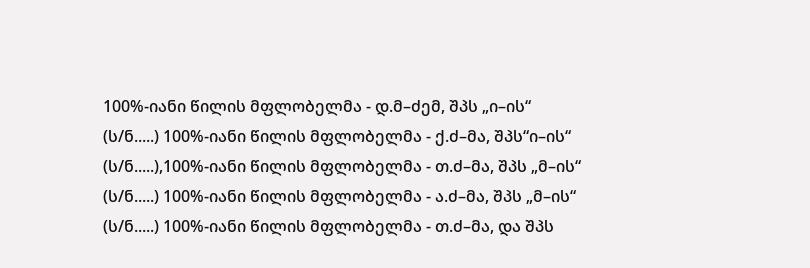100%-იანი წილის მფლობელმა - დ.მ–ძემ, შპს „ი–ის“ (ს/ნ.....) 100%-იანი წილის მფლობელმა - ქ.ძ–მა, შპს“ი–ის“ (ს/ნ.....),100%-იანი წილის მფლობელმა - თ.ძ–მა, შპს „მ–ის“ (ს/ნ.....) 100%-იანი წილის მფლობელმა - ა.ძ–მა, შპს „მ–ის“ (ს/ნ.....) 100%-იანი წილის მფლობელმა - თ.ძ–მა, და შპს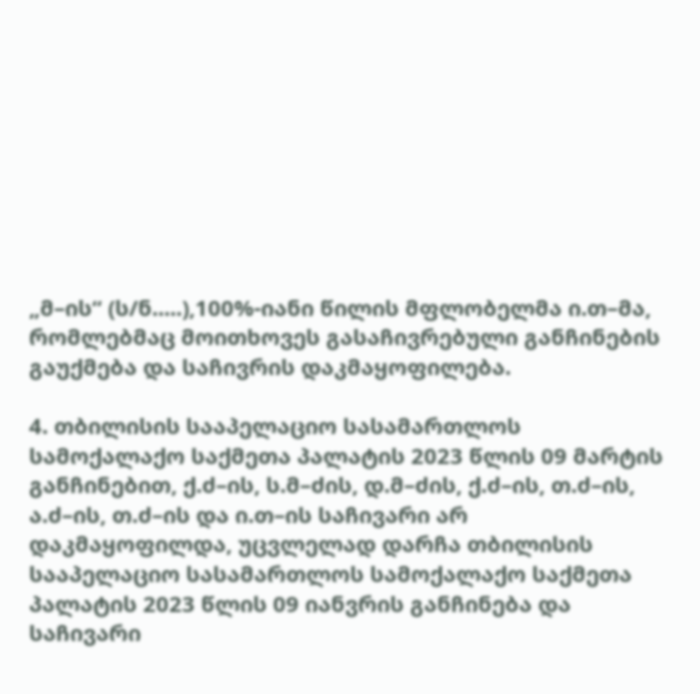„მ–ის“ (ს/ნ.....),100%-იანი წილის მფლობელმა ი.თ–მა, რომლებმაც მოითხოვეს გასაჩივრებული განჩინების გაუქმება და საჩივრის დაკმაყოფილება.

4. თბილისის სააპელაციო სასამართლოს სამოქალაქო საქმეთა პალატის 2023 წლის 09 მარტის განჩინებით, ქ.ძ–ის, ს.მ–ძის, დ.მ–ძის, ქ.ძ–ის, თ.ძ–ის, ა.ძ–ის, თ.ძ–ის და ი.თ–ის საჩივარი არ დაკმაყოფილდა, უცვლელად დარჩა თბილისის სააპელაციო სასამართლოს სამოქალაქო საქმეთა პალატის 2023 წლის 09 იანვრის განჩინება და საჩივარი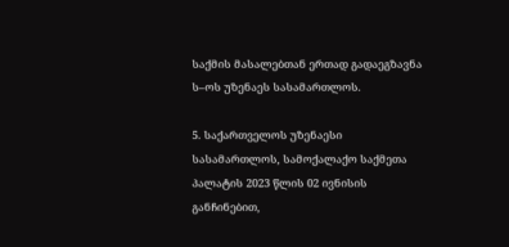საქმის მასალებთან ერთად გადაეგზავნა ს–ოს უზენაეს სასამართლოს.

5. საქართველოს უზენაესი სასამართლოს, სამოქალაქო საქმეთა პალატის 2023 წლის 02 ივნისის განჩინებით,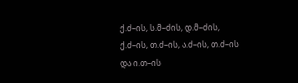ქ.ძ–ის, ს.მ–ძის, დ.მ–ძის, ქ.ძ–ის, თ.ძ–ის, ა.ძ–ის, თ.ძ–ის და ი.თ–ის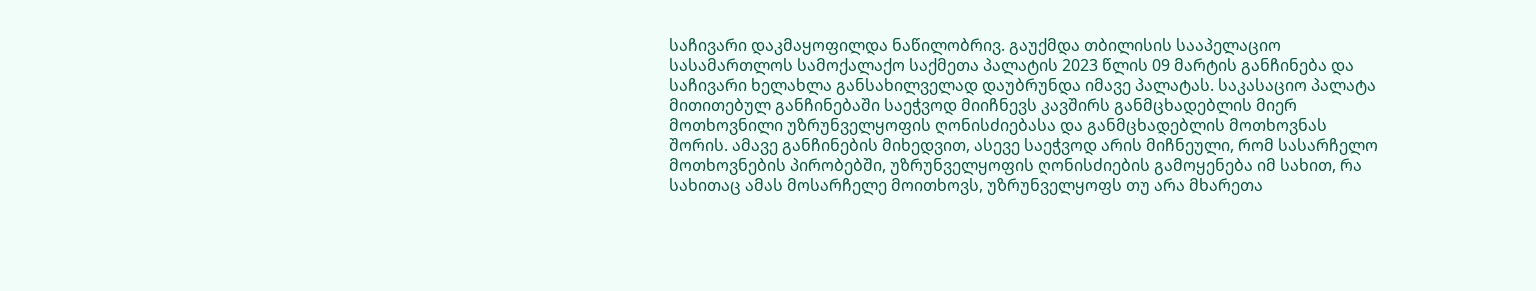საჩივარი დაკმაყოფილდა ნაწილობრივ. გაუქმდა თბილისის სააპელაციო სასამართლოს სამოქალაქო საქმეთა პალატის 2023 წლის 09 მარტის განჩინება და საჩივარი ხელახლა განსახილველად დაუბრუნდა იმავე პალატას. საკასაციო პალატა მითითებულ განჩინებაში საეჭვოდ მიიჩნევს კავშირს განმცხადებლის მიერ მოთხოვნილი უზრუნველყოფის ღონისძიებასა და განმცხადებლის მოთხოვნას შორის. ამავე განჩინების მიხედვით, ასევე საეჭვოდ არის მიჩნეული, რომ სასარჩელო მოთხოვნების პირობებში, უზრუნველყოფის ღონისძიების გამოყენება იმ სახით, რა სახითაც ამას მოსარჩელე მოითხოვს, უზრუნველყოფს თუ არა მხარეთა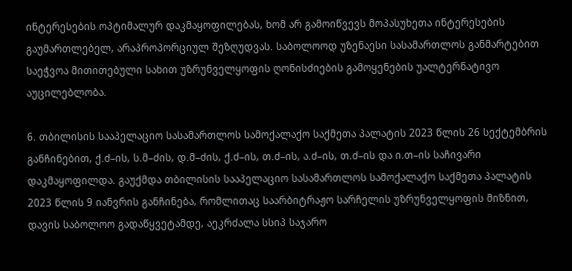ინტერესების ოპტიმალურ დაკმაყოფილებას, ხომ არ გამოიწვევს მოპასუხეთა ინტერესების გაუმართლებელ, არაპროპორციულ შეზღუდვას. საბოლოოდ უზენაესი სასამართლოს განმარტებით საეჭვოა მითითებული სახით უზრუნველყოფის ღონისძიების გამოყენების უალტერნატივო აუცილებლობა.

6. თბილისის სააპელაციო სასამართლოს სამოქალაქო საქმეთა პალატის 2023 წლის 26 სექტემბრის განჩინებით, ქ.ძ–ის, ს.მ–ძის, დ.მ–ძის, ქ.ძ–ის, თ.ძ–ის, ა.ძ–ის, თ.ძ–ის და ი.თ–ის საჩივარი დაკმაყოფილდა. გაუქმდა თბილისის სააპელაციო სასამართლოს სამოქალაქო საქმეთა პალატის 2023 წლის 9 იანვრის განჩინება, რომლითაც საარბიტრაჟო სარჩელის უზრუნველყოფის მიზნით, დავის საბოლოო გადაწყვეტამდე, აეკრძალა სსიპ საჯარო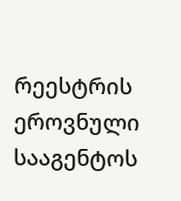რეესტრის ეროვნული სააგენტოს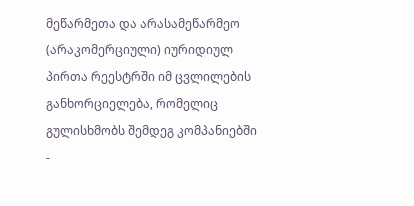მეწარმეთა და არასამეწარმეო (არაკომერციული) იურიდიულ პირთა რეესტრში იმ ცვლილების განხორციელება, რომელიც გულისხმობს შემდეგ კომპანიებში -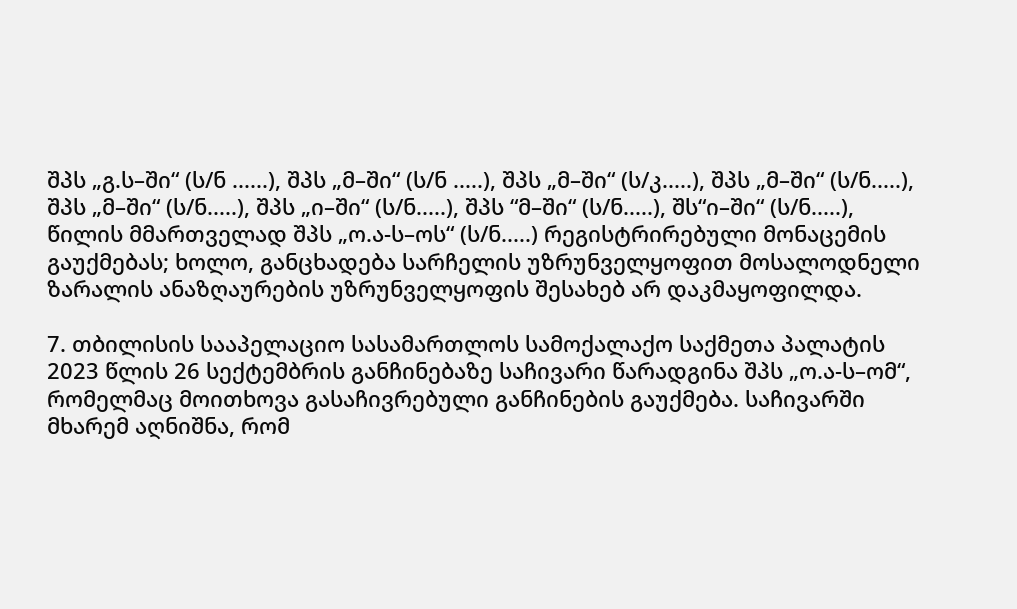შპს „გ.ს–ში“ (ს/ნ ......), შპს „მ–ში“ (ს/ნ .....), შპს „მ–ში“ (ს/კ.....), შპს „მ–ში“ (ს/ნ.....), შპს „მ–ში“ (ს/ნ.....), შპს „ი–ში“ (ს/ნ.....), შპს “მ–ში“ (ს/ნ.....), შს“ი–ში“ (ს/ნ.....), წილის მმართველად შპს „ო.ა-ს–ოს“ (ს/ნ.....) რეგისტრირებული მონაცემის გაუქმებას; ხოლო, განცხადება სარჩელის უზრუნველყოფით მოსალოდნელი ზარალის ანაზღაურების უზრუნველყოფის შესახებ არ დაკმაყოფილდა.

7. თბილისის სააპელაციო სასამართლოს სამოქალაქო საქმეთა პალატის 2023 წლის 26 სექტემბრის განჩინებაზე საჩივარი წარადგინა შპს „ო.ა-ს–ომ“, რომელმაც მოითხოვა გასაჩივრებული განჩინების გაუქმება. საჩივარში მხარემ აღნიშნა, რომ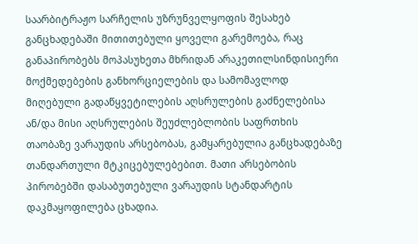საარბიტრაჟო სარჩელის უზრუნველყოფის შესახებ განცხადებაში მითითებული ყოველი გარემოება, რაც განაპირობებს მოპასუხეთა მხრიდან არაკეთილსინდისიერი მოქმედებების განხორციელების და სამომავლოდ მიღებული გადაწყვეტილების აღსრულების გაძნელებისა ან/და მისი აღსრულების შეუძლებლობის საფრთხის თაობაზე ვარაუდის არსებობას, გამყარებულია განცხადებაზე თანდართული მტკიცებულებებით. მათი არსებობის პირობებში დასაბუთებული ვარაუდის სტანდარტის დაკმაყოფილება ცხადია.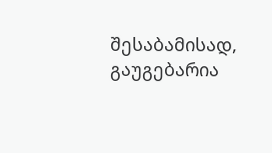შესაბამისად, გაუგებარია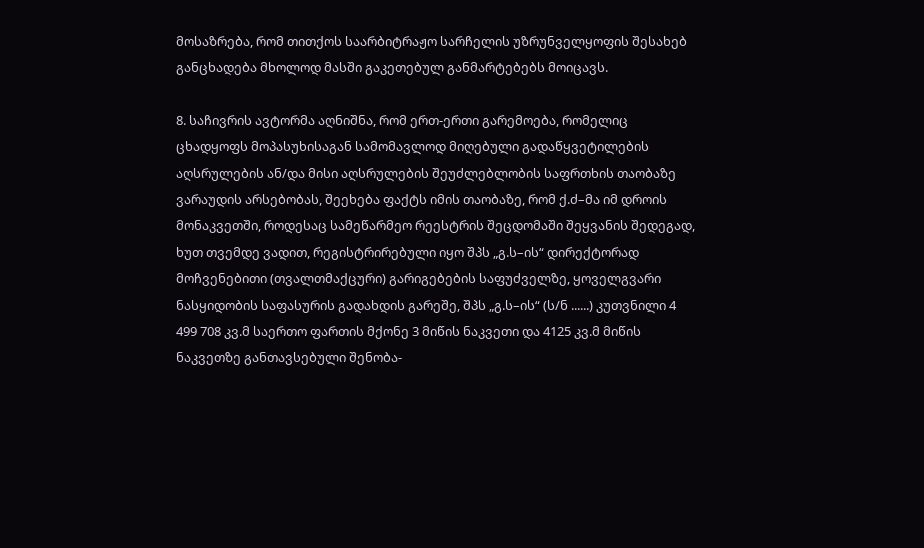მოსაზრება, რომ თითქოს საარბიტრაჟო სარჩელის უზრუნველყოფის შესახებ განცხადება მხოლოდ მასში გაკეთებულ განმარტებებს მოიცავს.

8. საჩივრის ავტორმა აღნიშნა, რომ ერთ-ერთი გარემოება, რომელიც ცხადყოფს მოპასუხისაგან სამომავლოდ მიღებული გადაწყვეტილების აღსრულების ან/და მისი აღსრულების შეუძლებლობის საფრთხის თაობაზე ვარაუდის არსებობას, შეეხება ფაქტს იმის თაობაზე, რომ ქ.ძ–მა იმ დროის მონაკვეთში, როდესაც სამეწარმეო რეესტრის შეცდომაში შეყვანის შედეგად, ხუთ თვემდე ვადით, რეგისტრირებული იყო შპს „გ.ს–ის“ დირექტორად მოჩვენებითი (თვალთმაქცური) გარიგებების საფუძველზე, ყოველგვარი ნასყიდობის საფასურის გადახდის გარეშე, შპს „გ.ს–ის“ (ს/ნ ......) კუთვნილი 4 499 708 კვ.მ საერთო ფართის მქონე 3 მიწის ნაკვეთი და 4125 კვ.მ მიწის ნაკვეთზე განთავსებული შენობა-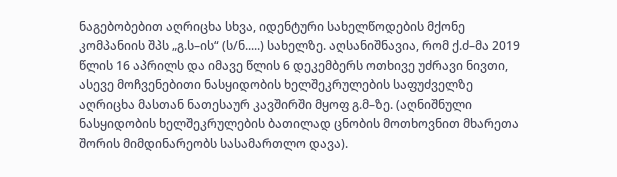ნაგებობებით აღრიცხა სხვა, იდენტური სახელწოდების მქონე კომპანიის შპს „გ.ს–ის“ (ს/ნ.....) სახელზე. აღსანიშნავია, რომ ქ.ძ–მა 2019 წლის 16 აპრილს და იმავე წლის 6 დეკემბერს ოთხივე უძრავი ნივთი, ასევე მოჩვენებითი ნასყიდობის ხელშეკრულების საფუძველზე აღრიცხა მასთან ნათესაურ კავშირში მყოფ გ.მ–ზე. (აღნიშნული ნასყიდობის ხელშეკრულების ბათილად ცნობის მოთხოვნით მხარეთა შორის მიმდინარეობს სასამართლო დავა).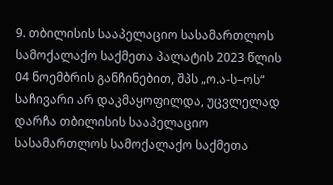9. თბილისის სააპელაციო სასამართლოს სამოქალაქო საქმეთა პალატის 2023 წლის 04 ნოემბრის განჩინებით, შპს „ო.ა-ს–ოს“ საჩივარი არ დაკმაყოფილდა, უცვლელად დარჩა თბილისის სააპელაციო სასამართლოს სამოქალაქო საქმეთა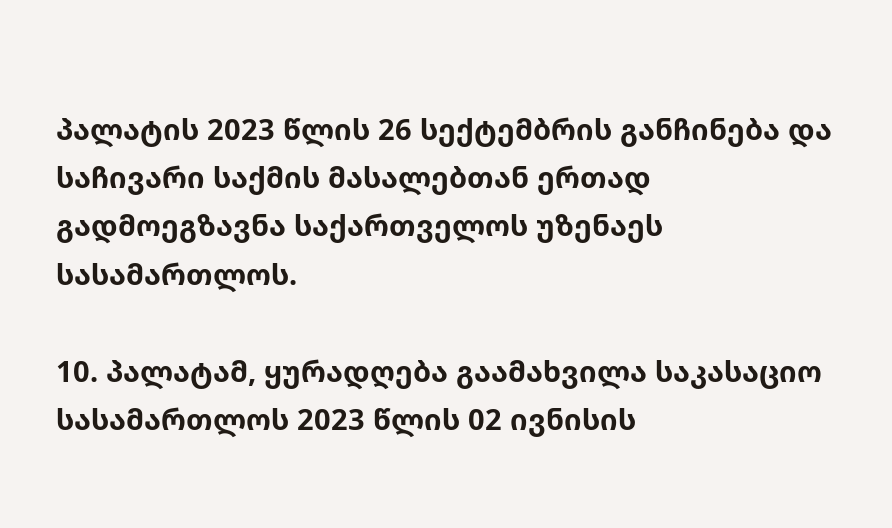პალატის 2023 წლის 26 სექტემბრის განჩინება და საჩივარი საქმის მასალებთან ერთად გადმოეგზავნა საქართველოს უზენაეს სასამართლოს.

10. პალატამ, ყურადღება გაამახვილა საკასაციო სასამართლოს 2023 წლის 02 ივნისის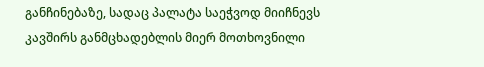განჩინებაზე, სადაც პალატა საეჭვოდ მიიჩნევს კავშირს განმცხადებლის მიერ მოთხოვნილი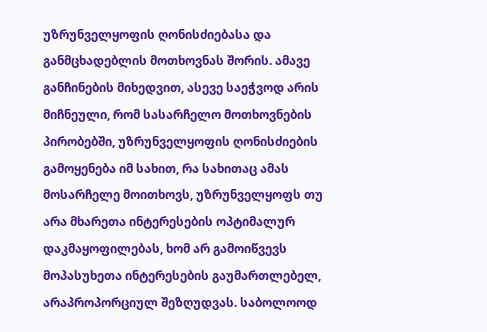უზრუნველყოფის ღონისძიებასა და განმცხადებლის მოთხოვნას შორის. ამავე განჩინების მიხედვით, ასევე საეჭვოდ არის მიჩნეული, რომ სასარჩელო მოთხოვნების პირობებში, უზრუნველყოფის ღონისძიების გამოყენება იმ სახით, რა სახითაც ამას მოსარჩელე მოითხოვს, უზრუნველყოფს თუ არა მხარეთა ინტერესების ოპტიმალურ დაკმაყოფილებას, ხომ არ გამოიწვევს მოპასუხეთა ინტერესების გაუმართლებელ, არაპროპორციულ შეზღუდვას. საბოლოოდ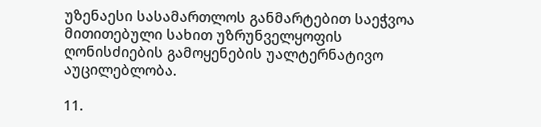უზენაესი სასამართლოს განმარტებით საეჭვოა მითითებული სახით უზრუნველყოფის ღონისძიების გამოყენების უალტერნატივო აუცილებლობა.

11.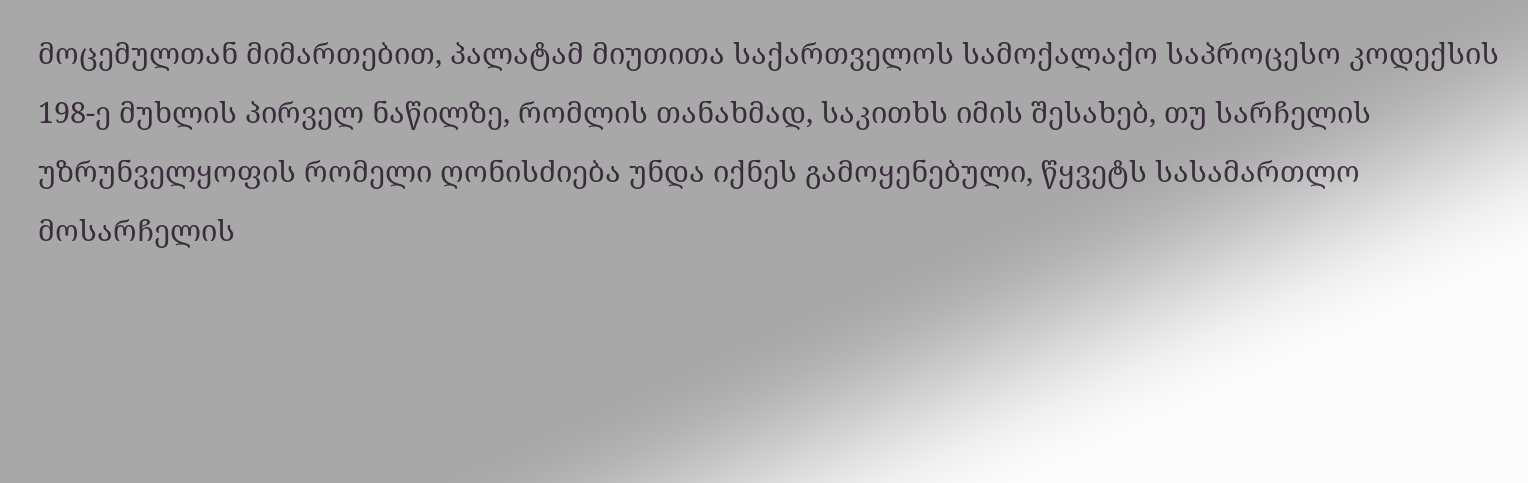მოცემულთან მიმართებით, პალატამ მიუთითა საქართველოს სამოქალაქო საპროცესო კოდექსის 198-ე მუხლის პირველ ნაწილზე, რომლის თანახმად, საკითხს იმის შესახებ, თუ სარჩელის უზრუნველყოფის რომელი ღონისძიება უნდა იქნეს გამოყენებული, წყვეტს სასამართლო მოსარჩელის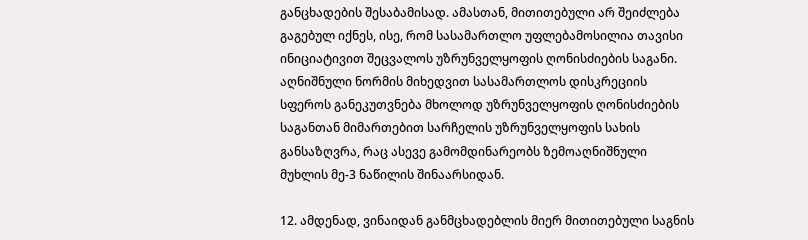განცხადების შესაბამისად. ამასთან, მითითებული არ შეიძლება გაგებულ იქნეს, ისე, რომ სასამართლო უფლებამოსილია თავისი ინიციატივით შეცვალოს უზრუნველყოფის ღონისძიების საგანი. აღნიშნული ნორმის მიხედვით სასამართლოს დისკრეციის სფეროს განეკუთვნება მხოლოდ უზრუნველყოფის ღონისძიების საგანთან მიმართებით სარჩელის უზრუნველყოფის სახის განსაზღვრა, რაც ასევე გამომდინარეობს ზემოაღნიშნული მუხლის მე-3 ნაწილის შინაარსიდან.

12. ამდენად, ვინაიდან განმცხადებლის მიერ მითითებული საგნის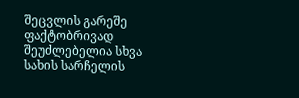შეცვლის გარეშე ფაქტობრივად შეუძლებელია სხვა სახის სარჩელის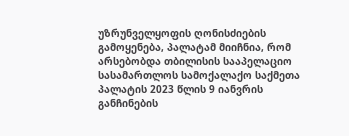უზრუნველყოფის ღონისძიების გამოყენება, პალატამ მიიჩნია, რომ არსებობდა თბილისის სააპელაციო სასამართლოს სამოქალაქო საქმეთა პალატის 2023 წლის 9 იანვრის განჩინების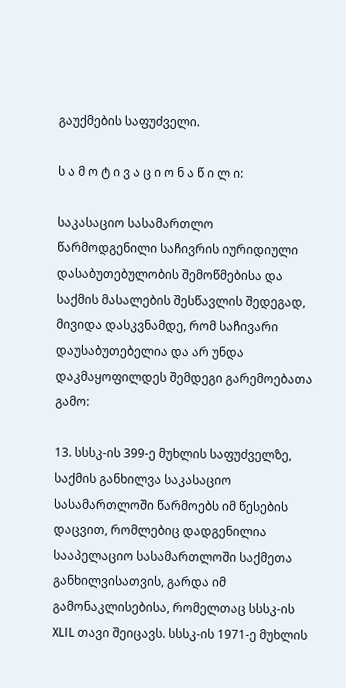გაუქმების საფუძველი.

ს ა მ ო ტ ი ვ ა ც ი ო ნ ა წ ი ლ ი:

საკასაციო სასამართლო წარმოდგენილი საჩივრის იურიდიული დასაბუთებულობის შემოწმებისა და საქმის მასალების შესწავლის შედეგად, მივიდა დასკვნამდე, რომ საჩივარი დაუსაბუთებელია და არ უნდა დაკმაყოფილდეს შემდეგი გარემოებათა გამო:

13. სსსკ-ის 399-ე მუხლის საფუძველზე, საქმის განხილვა საკასაციო სასამართლოში წარმოებს იმ წესების დაცვით, რომლებიც დადგენილია სააპელაციო სასამართლოში საქმეთა განხილვისათვის, გარდა იმ გამონაკლისებისა, რომელთაც სსსკ-ის XLIL თავი შეიცავს. სსსკ-ის 1971-ე მუხლის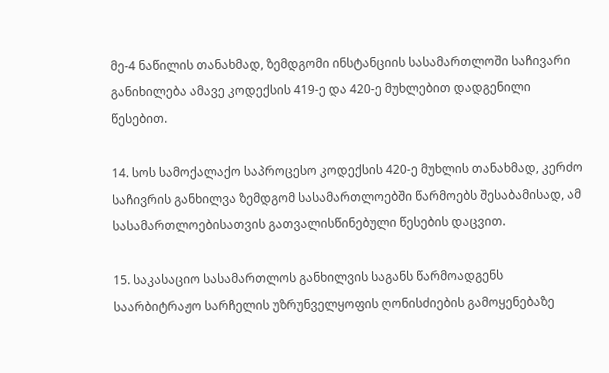მე-4 ნაწილის თანახმად, ზემდგომი ინსტანციის სასამართლოში საჩივარი განიხილება ამავე კოდექსის 419-ე და 420-ე მუხლებით დადგენილი წესებით.

14. სოს სამოქალაქო საპროცესო კოდექსის 420-ე მუხლის თანახმად, კერძო საჩივრის განხილვა ზემდგომ სასამართლოებში წარმოებს შესაბამისად, ამ სასამართლოებისათვის გათვალისწინებული წესების დაცვით.

15. საკასაციო სასამართლოს განხილვის საგანს წარმოადგენს საარბიტრაჟო სარჩელის უზრუნველყოფის ღონისძიების გამოყენებაზე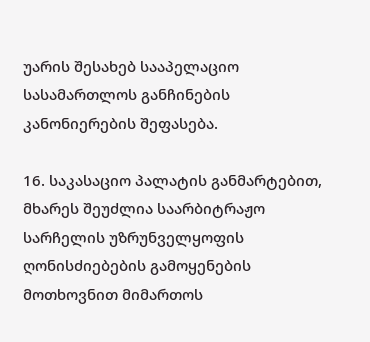უარის შესახებ სააპელაციო სასამართლოს განჩინების კანონიერების შეფასება.

16. საკასაციო პალატის განმარტებით, მხარეს შეუძლია საარბიტრაჟო სარჩელის უზრუნველყოფის ღონისძიებების გამოყენების მოთხოვნით მიმართოს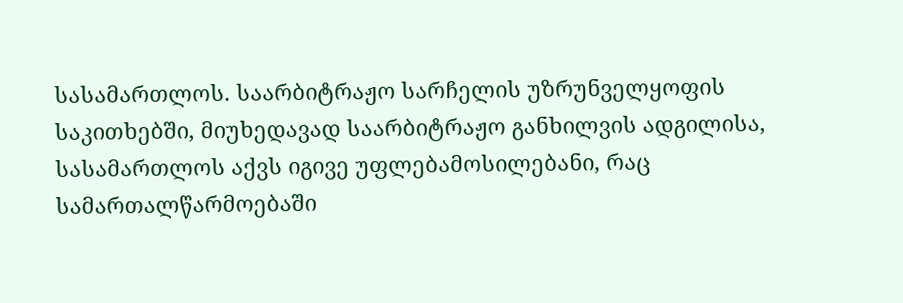სასამართლოს. საარბიტრაჟო სარჩელის უზრუნველყოფის საკითხებში, მიუხედავად საარბიტრაჟო განხილვის ადგილისა, სასამართლოს აქვს იგივე უფლებამოსილებანი, რაც სამართალწარმოებაში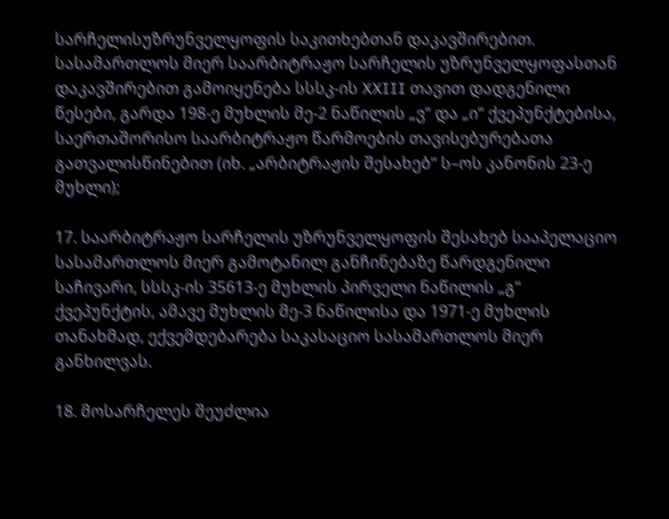სარჩელისუზრუნველყოფის საკითხებთან დაკავშირებით. სასამართლოს მიერ საარბიტრაჟო სარჩელის უზრუნველყოფასთან დაკავშირებით გამოიყენება სსსკ-ის XXIII თავით დადგენილი წესები, გარდა 198-ე მუხლის მე-2 ნაწილის „ვ“ და „ი“ ქვეპუნქტებისა, საერთაშორისო საარბიტრაჟო წარმოების თავისებურებათა გათვალისწინებით (იხ. „არბიტრაჟის შესახებ“ ს–ოს კანონის 23-ე მუხლი);

17. საარბიტრაჟო სარჩელის უზრუნველყოფის შესახებ სააპელაციო სასამართლოს მიერ გამოტანილ განჩინებაზე წარდგენილი საჩივარი, სსსკ-ის 35613-ე მუხლის პირველი ნაწილის „გ“ ქვეპუნქტის, ამავე მუხლის მე-3 ნაწილისა და 1971-ე მუხლის თანახმად, ექვემდებარება საკასაციო სასამართლოს მიერ განხილვას.

18. მოსარჩელეს შეუძლია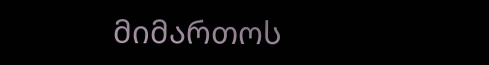მიმართოს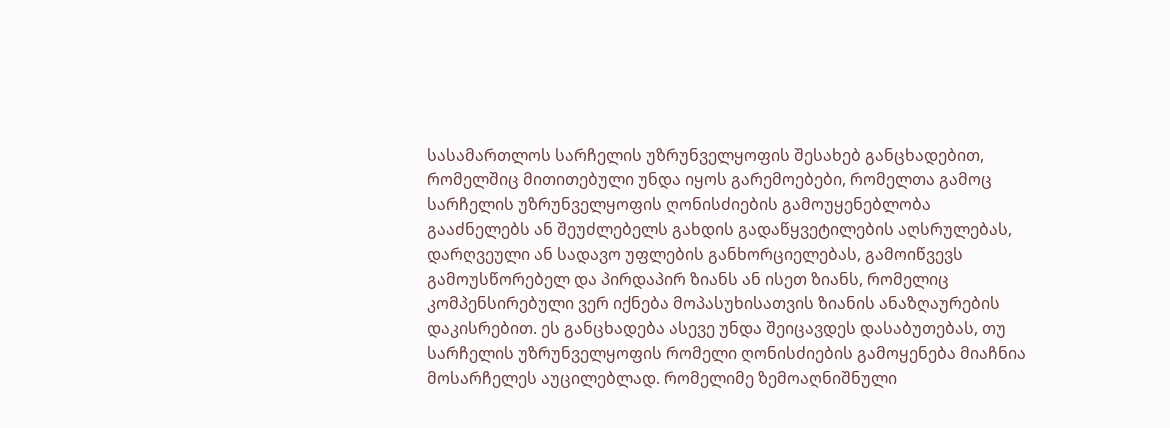სასამართლოს სარჩელის უზრუნველყოფის შესახებ განცხადებით, რომელშიც მითითებული უნდა იყოს გარემოებები, რომელთა გამოც სარჩელის უზრუნველყოფის ღონისძიების გამოუყენებლობა გააძნელებს ან შეუძლებელს გახდის გადაწყვეტილების აღსრულებას, დარღვეული ან სადავო უფლების განხორციელებას, გამოიწვევს გამოუსწორებელ და პირდაპირ ზიანს ან ისეთ ზიანს, რომელიც კომპენსირებული ვერ იქნება მოპასუხისათვის ზიანის ანაზღაურების დაკისრებით. ეს განცხადება ასევე უნდა შეიცავდეს დასაბუთებას, თუ სარჩელის უზრუნველყოფის რომელი ღონისძიების გამოყენება მიაჩნია მოსარჩელეს აუცილებლად. რომელიმე ზემოაღნიშნული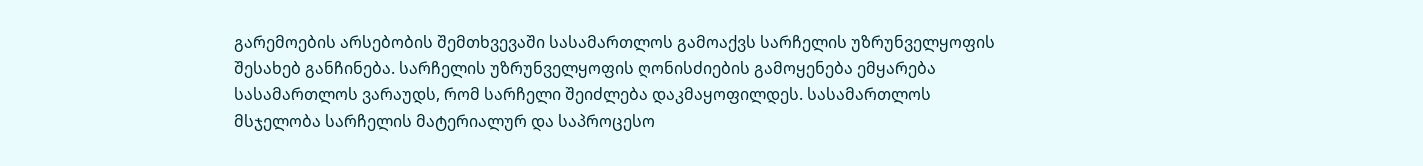გარემოების არსებობის შემთხვევაში სასამართლოს გამოაქვს სარჩელის უზრუნველყოფის შესახებ განჩინება. სარჩელის უზრუნველყოფის ღონისძიების გამოყენება ემყარება სასამართლოს ვარაუდს, რომ სარჩელი შეიძლება დაკმაყოფილდეს. სასამართლოს მსჯელობა სარჩელის მატერიალურ და საპროცესო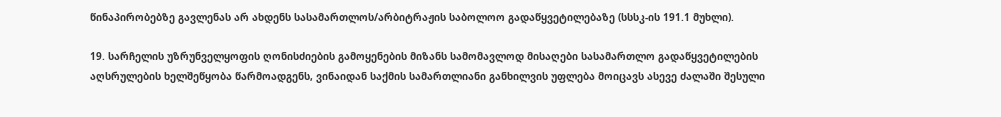წინაპირობებზე გავლენას არ ახდენს სასამართლოს/არბიტრაჟის საბოლოო გადაწყვეტილებაზე (სსსკ-ის 191.1 მუხლი).

19. სარჩელის უზრუნველყოფის ღონისძიების გამოყენების მიზანს სამომავლოდ მისაღები სასამართლო გადაწყვეტილების აღსრულების ხელშეწყობა წარმოადგენს, ვინაიდან საქმის სამართლიანი განხილვის უფლება მოიცავს ასევე ძალაში შესული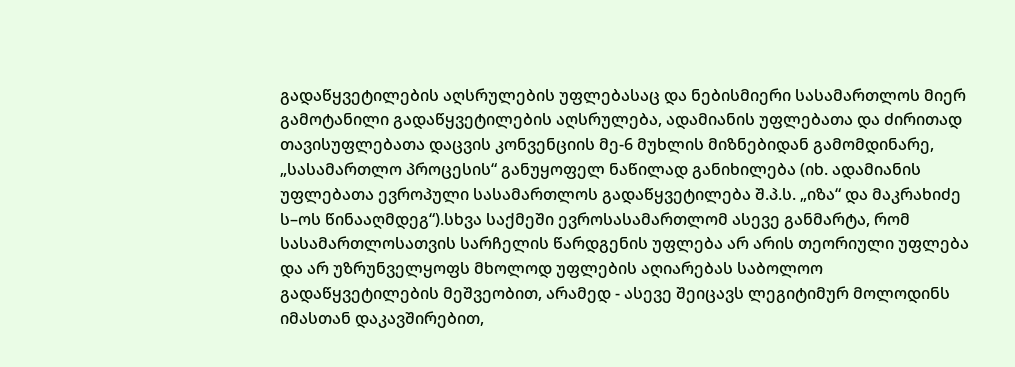გადაწყვეტილების აღსრულების უფლებასაც და ნებისმიერი სასამართლოს მიერ გამოტანილი გადაწყვეტილების აღსრულება, ადამიანის უფლებათა და ძირითად თავისუფლებათა დაცვის კონვენციის მე-6 მუხლის მიზნებიდან გამომდინარე, „სასამართლო პროცესის“ განუყოფელ ნაწილად განიხილება (იხ. ადამიანის უფლებათა ევროპული სასამართლოს გადაწყვეტილება შ.პ.ს. „იზა“ და მაკრახიძე ს–ოს წინააღმდეგ“).სხვა საქმეში ევროსასამართლომ ასევე განმარტა, რომ სასამართლოსათვის სარჩელის წარდგენის უფლება არ არის თეორიული უფლება და არ უზრუნველყოფს მხოლოდ უფლების აღიარებას საბოლოო გადაწყვეტილების მეშვეობით, არამედ - ასევე შეიცავს ლეგიტიმურ მოლოდინს იმასთან დაკავშირებით,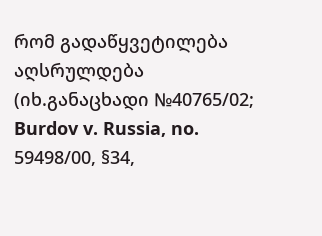რომ გადაწყვეტილება აღსრულდება (იხ.განაცხადი №40765/02; Burdov v. Russia, no. 59498/00, §34,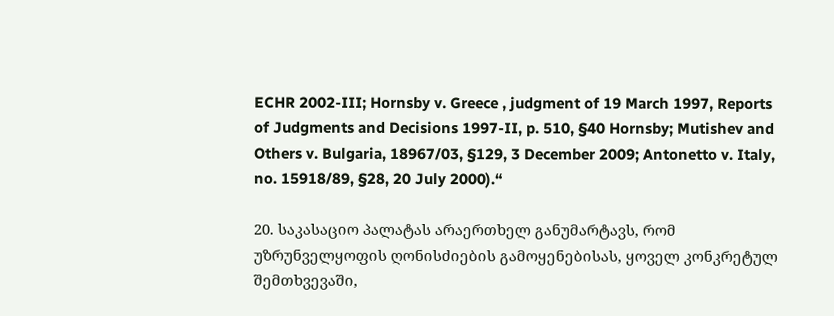ECHR 2002-III; Hornsby v. Greece , judgment of 19 March 1997, Reports of Judgments and Decisions 1997-II, p. 510, §40 Hornsby; Mutishev and Others v. Bulgaria, 18967/03, §129, 3 December 2009; Antonetto v. Italy, no. 15918/89, §28, 20 July 2000).“

20. საკასაციო პალატას არაერთხელ განუმარტავს, რომ უზრუნველყოფის ღონისძიების გამოყენებისას, ყოველ კონკრეტულ შემთხვევაში,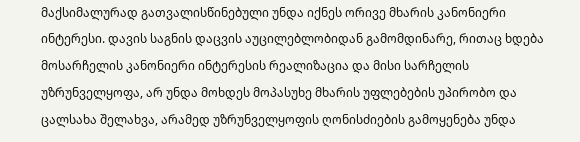მაქსიმალურად გათვალისწინებული უნდა იქნეს ორივე მხარის კანონიერი ინტერესი. დავის საგნის დაცვის აუცილებლობიდან გამომდინარე, რითაც ხდება მოსარჩელის კანონიერი ინტერესის რეალიზაცია და მისი სარჩელის უზრუნველყოფა, არ უნდა მოხდეს მოპასუხე მხარის უფლებების უპირობო და ცალსახა შელახვა, არამედ უზრუნველყოფის ღონისძიების გამოყენება უნდა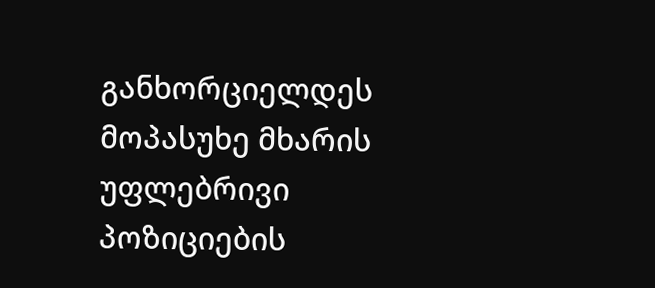განხორციელდეს მოპასუხე მხარის უფლებრივი პოზიციების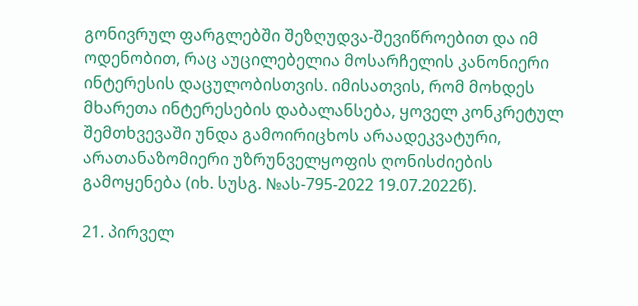გონივრულ ფარგლებში შეზღუდვა-შევიწროებით და იმ ოდენობით, რაც აუცილებელია მოსარჩელის კანონიერი ინტერესის დაცულობისთვის. იმისათვის, რომ მოხდეს მხარეთა ინტერესების დაბალანსება, ყოველ კონკრეტულ შემთხვევაში უნდა გამოირიცხოს არაადეკვატური, არათანაზომიერი უზრუნველყოფის ღონისძიების გამოყენება (იხ. სუსგ. №ას-795-2022 19.07.2022წ).

21. პირველ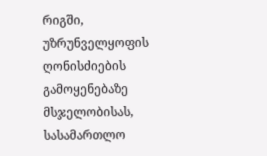რიგში, უზრუნველყოფის ღონისძიების გამოყენებაზე მსჯელობისას, სასამართლო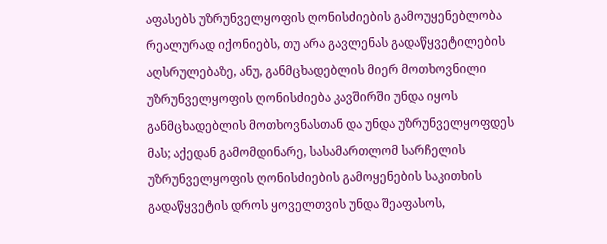აფასებს უზრუნველყოფის ღონისძიების გამოუყენებლობა რეალურად იქონიებს, თუ არა გავლენას გადაწყვეტილების აღსრულებაზე, ანუ, განმცხადებლის მიერ მოთხოვნილი უზრუნველყოფის ღონისძიება კავშირში უნდა იყოს განმცხადებლის მოთხოვნასთან და უნდა უზრუნველყოფდეს მას; აქედან გამომდინარე, სასამართლომ სარჩელის უზრუნველყოფის ღონისძიების გამოყენების საკითხის გადაწყვეტის დროს ყოველთვის უნდა შეაფასოს,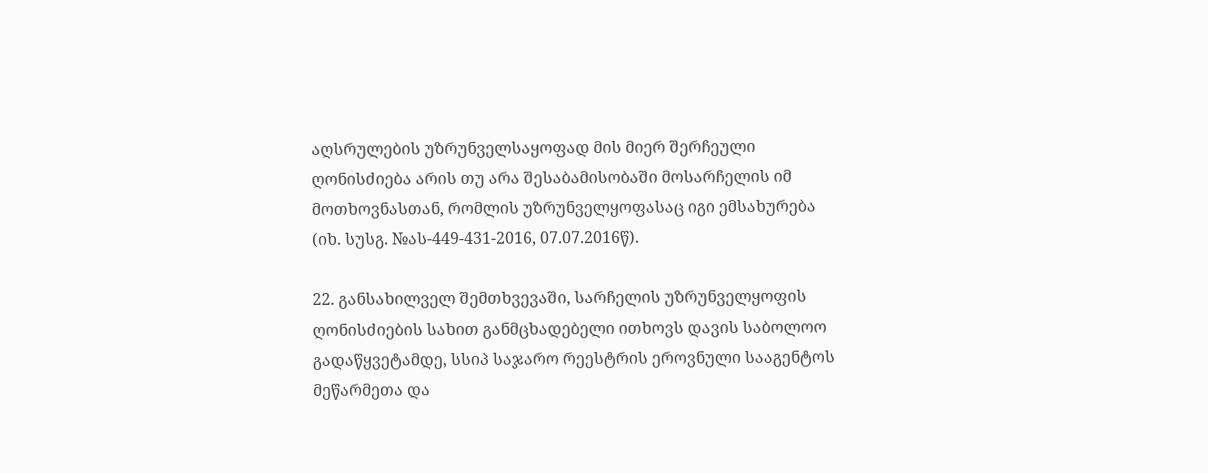აღსრულების უზრუნველსაყოფად მის მიერ შერჩეული ღონისძიება არის თუ არა შესაბამისობაში მოსარჩელის იმ მოთხოვნასთან, რომლის უზრუნველყოფასაც იგი ემსახურება (იხ. სუსგ. №ას-449-431-2016, 07.07.2016წ).

22. განსახილველ შემთხვევაში, სარჩელის უზრუნველყოფის ღონისძიების სახით განმცხადებელი ითხოვს დავის საბოლოო გადაწყვეტამდე, სსიპ საჯარო რეესტრის ეროვნული სააგენტოს მეწარმეთა და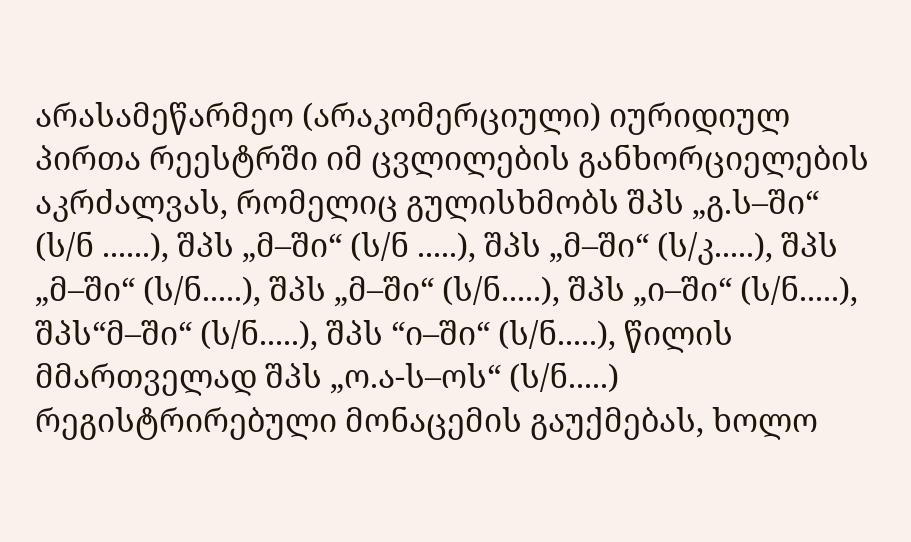არასამეწარმეო (არაკომერციული) იურიდიულ პირთა რეესტრში იმ ცვლილების განხორციელების აკრძალვას, რომელიც გულისხმობს შპს „გ.ს–ში“ (ს/ნ ......), შპს „მ–ში“ (ს/ნ .....), შპს „მ–ში“ (ს/კ.....), შპს „მ–ში“ (ს/ნ.....), შპს „მ–ში“ (ს/ნ.....), შპს „ი–ში“ (ს/ნ.....), შპს“მ–ში“ (ს/ნ.....), შპს “ი–ში“ (ს/ნ.....), წილის მმართველად შპს „ო.ა-ს–ოს“ (ს/ნ.....) რეგისტრირებული მონაცემის გაუქმებას, ხოლო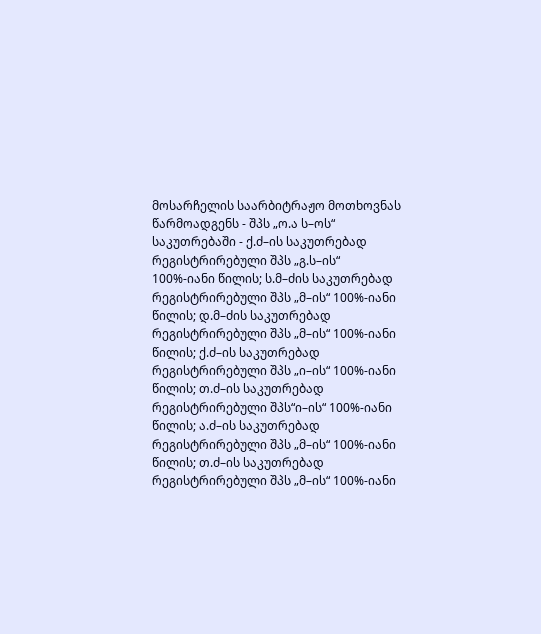მოსარჩელის საარბიტრაჟო მოთხოვნას წარმოადგენს - შპს „ო.ა ს–ოს“ საკუთრებაში - ქ.ძ–ის საკუთრებად რეგისტრირებული შპს „გ.ს–ის“ 100%-იანი წილის; ს.მ–ძის საკუთრებად რეგისტრირებული შპს „მ–ის“ 100%-იანი წილის; დ.მ–ძის საკუთრებად რეგისტრირებული შპს „მ–ის“ 100%-იანი წილის; ქ.ძ–ის საკუთრებად რეგისტრირებული შპს „ი–ის“ 100%-იანი წილის; თ.ძ–ის საკუთრებად რეგისტრირებული შპს“ი–ის“ 100%-იანი წილის; ა.ძ–ის საკუთრებად რეგისტრირებული შპს „მ–ის“ 100%-იანი წილის; თ.ძ–ის საკუთრებად რეგისტრირებული შპს „მ–ის“ 100%-იანი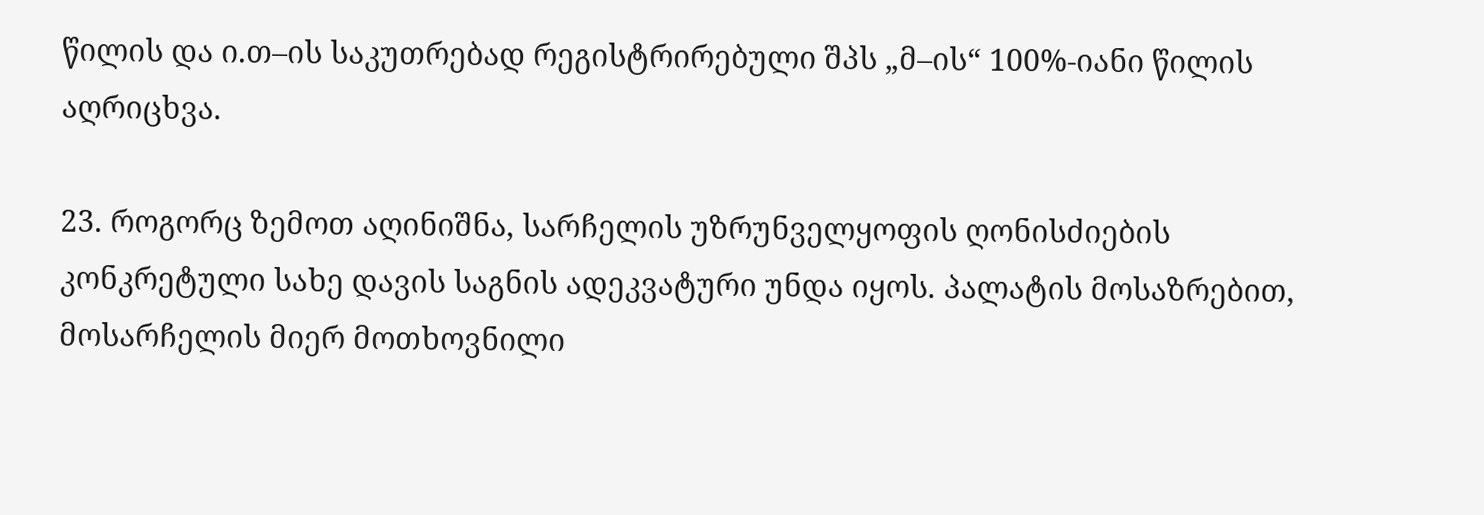წილის და ი.თ–ის საკუთრებად რეგისტრირებული შპს „მ–ის“ 100%-იანი წილის აღრიცხვა.

23. როგორც ზემოთ აღინიშნა, სარჩელის უზრუნველყოფის ღონისძიების კონკრეტული სახე დავის საგნის ადეკვატური უნდა იყოს. პალატის მოსაზრებით, მოსარჩელის მიერ მოთხოვნილი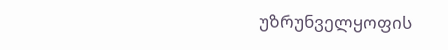უზრუნველყოფის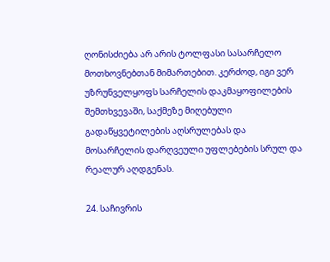ღონისძიება არ არის ტოლფასი სასარჩელო მოთხოვნებთან მიმართებით. კერძოდ, იგი ვერ უზრუნველყოფს სარჩელის დაკმაყოფილების შემთხვევაში, საქმეზე მიღებული გადაწყვეტილების აღსრულებას და მოსარჩელის დარღვეული უფლებების სრულ და რეალურ აღდგენას.

24. საჩივრის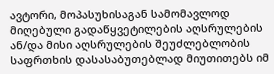ავტორი, მოპასუხისაგან სამომავლოდ მიღებული გადაწყვეტილების აღსრულების ან/და მისი აღსრულების შეუძლებლობის საფრთხის დასასაბუთებლად მიუთითებს იმ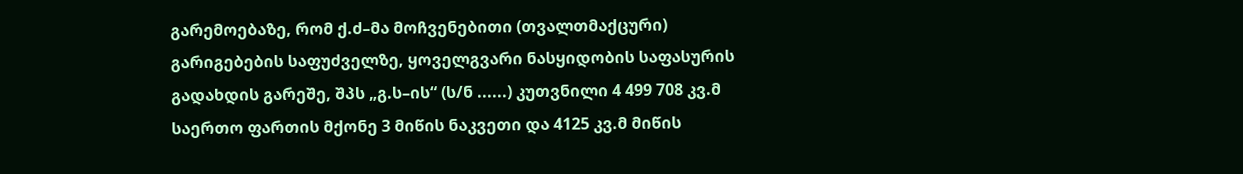გარემოებაზე, რომ ქ.ძ–მა მოჩვენებითი (თვალთმაქცური) გარიგებების საფუძველზე, ყოველგვარი ნასყიდობის საფასურის გადახდის გარეშე, შპს „გ.ს–ის“ (ს/ნ ......) კუთვნილი 4 499 708 კვ.მ საერთო ფართის მქონე 3 მიწის ნაკვეთი და 4125 კვ.მ მიწის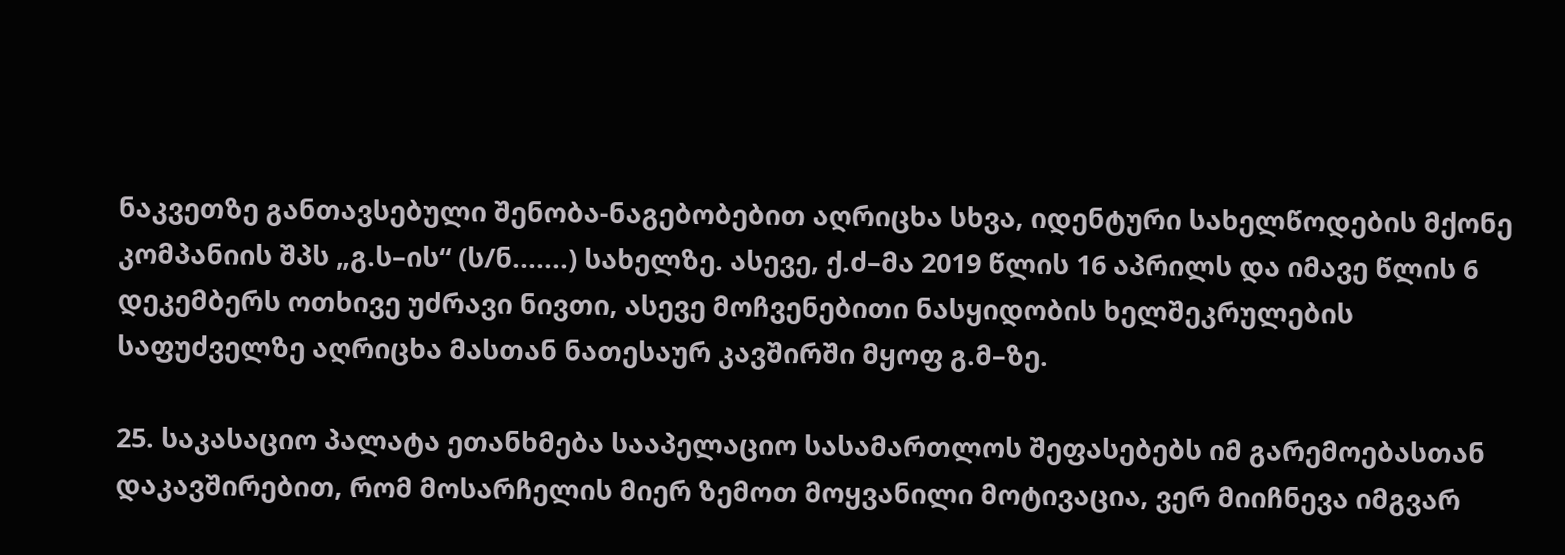ნაკვეთზე განთავსებული შენობა-ნაგებობებით აღრიცხა სხვა, იდენტური სახელწოდების მქონე კომპანიის შპს „გ.ს–ის“ (ს/ნ.......) სახელზე. ასევე, ქ.ძ–მა 2019 წლის 16 აპრილს და იმავე წლის 6 დეკემბერს ოთხივე უძრავი ნივთი, ასევე მოჩვენებითი ნასყიდობის ხელშეკრულების საფუძველზე აღრიცხა მასთან ნათესაურ კავშირში მყოფ გ.მ–ზე.

25. საკასაციო პალატა ეთანხმება სააპელაციო სასამართლოს შეფასებებს იმ გარემოებასთან დაკავშირებით, რომ მოსარჩელის მიერ ზემოთ მოყვანილი მოტივაცია, ვერ მიიჩნევა იმგვარ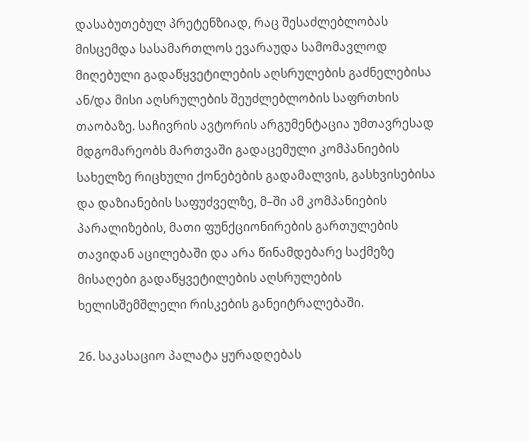დასაბუთებულ პრეტენზიად, რაც შესაძლებლობას მისცემდა სასამართლოს ევარაუდა სამომავლოდ მიღებული გადაწყვეტილების აღსრულების გაძნელებისა ან/და მისი აღსრულების შეუძლებლობის საფრთხის თაობაზე. საჩივრის ავტორის არგუმენტაცია უმთავრესად მდგომარეობს მართვაში გადაცემული კომპანიების სახელზე რიცხული ქონებების გადამალვის, გასხვისებისა და დაზიანების საფუძველზე, მ–ში ამ კომპანიების პარალიზების, მათი ფუნქციონირების გართულების თავიდან აცილებაში და არა წინამდებარე საქმეზე მისაღები გადაწყვეტილების აღსრულების ხელისშემშლელი რისკების განეიტრალებაში.

26. საკასაციო პალატა ყურადღებას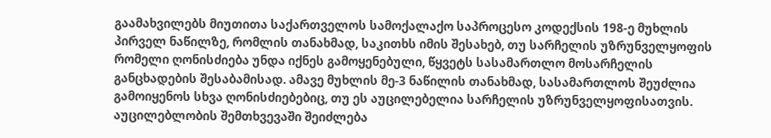გაამახვილებს მიუთითა საქართველოს სამოქალაქო საპროცესო კოდექსის 198-ე მუხლის პირველ ნაწილზე, რომლის თანახმად, საკითხს იმის შესახებ, თუ სარჩელის უზრუნველყოფის რომელი ღონისძიება უნდა იქნეს გამოყენებული, წყვეტს სასამართლო მოსარჩელის განცხადების შესაბამისად. ამავე მუხლის მე-3 ნაწილის თანახმად, სასამართლოს შეუძლია გამოიყენოს სხვა ღონისძიებებიც, თუ ეს აუცილებელია სარჩელის უზრუნველყოფისათვის. აუცილებლობის შემთხვევაში შეიძლება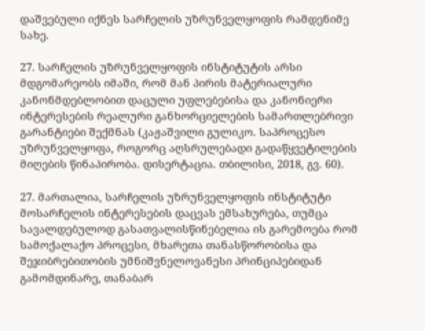დაშვებული იქნეს სარჩელის უზრუნველყოფის რამდენიმე სახე.

27. სარჩელის უზრუნველყოფის ინსტიტუტის არსი მდგომარეობს იმაში, რომ მან პირის მატერიალური კანონმდებლობით დაცული უფლებებისა და კანონიერი ინტერესების რეალური განხორციელების სამართლებრივი გარანტიები შექმნას (კაჟაშვილი გულიკო. საპროცესო უზრუნველყოფა, როგორც აღსრულებადი გადაწყვეტილების მიღების წინაპირობა. დისერტაცია. თბილისი, 2018, გვ. 60).

27. მართალია, სარჩელის უზრუნველყოფის ინსტიტუტი მოსარჩელის ინტერესების დაცვას ემსახურება, თუმცა სავალდებულოდ გასათვალისწინებელია ის გარემოება რომ სამოქალაქო პროცესი, მხარეთა თანასწორობისა და შეჯიბრებითობის უმნიშვნელოვანესი პრინციპებიდან გამომდინარე, თანაბარ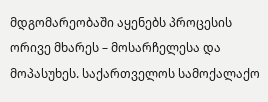მდგომარეობაში აყენებს პროცესის ორივე მხარეს – მოსარჩელესა და მოპასუხეს. საქართველოს სამოქალაქო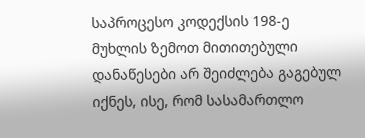საპროცესო კოდექსის 198-ე მუხლის ზემოთ მითითებული დანაწესები არ შეიძლება გაგებულ იქნეს, ისე, რომ სასამართლო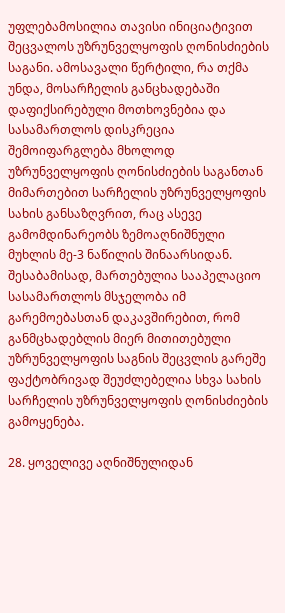უფლებამოსილია თავისი ინიციატივით შეცვალოს უზრუნველყოფის ღონისძიების საგანი. ამოსავალი წერტილი, რა თქმა უნდა, მოსარჩელის განცხადებაში დაფიქსირებული მოთხოვნებია და სასამართლოს დისკრეცია შემოიფარგლება მხოლოდ უზრუნველყოფის ღონისძიების საგანთან მიმართებით სარჩელის უზრუნველყოფის სახის განსაზღვრით, რაც ასევე გამომდინარეობს ზემოაღნიშნული მუხლის მე-3 ნაწილის შინაარსიდან. შესაბამისად, მართებულია სააპელაციო სასამართლოს მსჯელობა იმ გარემოებასთან დაკავშირებით, რომ განმცხადებლის მიერ მითითებული უზრუნველყოფის საგნის შეცვლის გარეშე ფაქტობრივად შეუძლებელია სხვა სახის სარჩელის უზრუნველყოფის ღონისძიების გამოყენება.

28. ყოველივე აღნიშნულიდან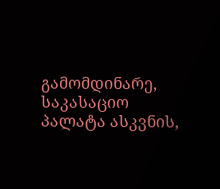გამომდინარე, საკასაციო პალატა ასკვნის,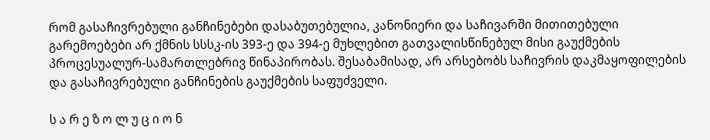რომ გასაჩივრებული განჩინებები დასაბუთებულია, კანონიერი და საჩივარში მითითებული გარემოებები არ ქმნის სსსკ-ის 393-ე და 394-ე მუხლებით გათვალისწინებულ მისი გაუქმების პროცესუალურ-სამართლებრივ წინაპირობას. შესაბამისად, არ არსებობს საჩივრის დაკმაყოფილების და გასაჩივრებული განჩინების გაუქმების საფუძველი.

ს ა რ ე ზ ო ლ უ ც ი ო ნ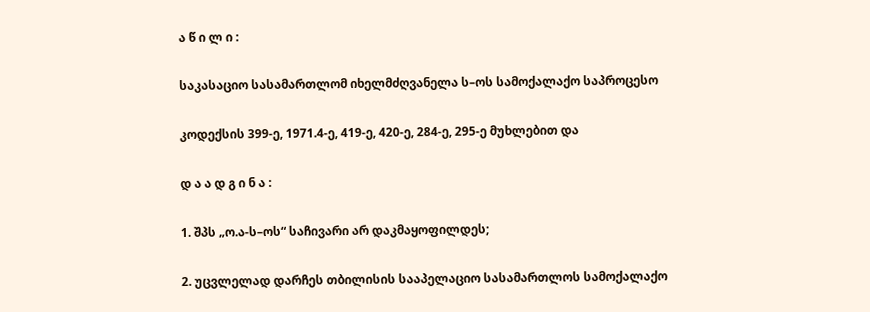ა წ ი ლ ი :

საკასაციო სასამართლომ იხელმძღვანელა ს–ოს სამოქალაქო საპროცესო

კოდექსის 399-ე, 1971.4-ე, 419-ე, 420-ე, 284-ე, 295-ე მუხლებით და

დ ა ა დ გ ი ნ ა :

1. შპს „ო.ა-ს–ოს“ საჩივარი არ დაკმაყოფილდეს;

2. უცვლელად დარჩეს თბილისის სააპელაციო სასამართლოს სამოქალაქო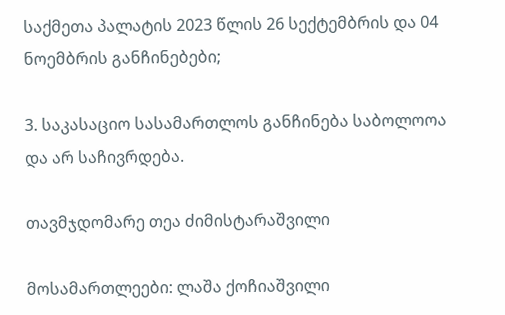საქმეთა პალატის 2023 წლის 26 სექტემბრის და 04 ნოემბრის განჩინებები;

3. საკასაციო სასამართლოს განჩინება საბოლოოა და არ საჩივრდება.

თავმჯდომარე თეა ძიმისტარაშვილი

მოსამართლეები: ლაშა ქოჩიაშვილი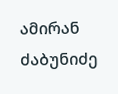ამირან ძაბუნიძე